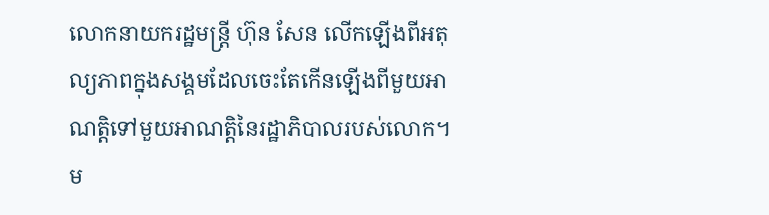លោកនាយករដ្ឋមន្ត្រី ហ៊ុន សែន លើកឡើងពីអតុល្យភាពក្នុងសង្គមដែលចេះតែកើនឡើងពីមួយអាណត្តិទៅមួយអាណត្តិនៃរដ្ឋាភិបាលរបស់លោក។ ម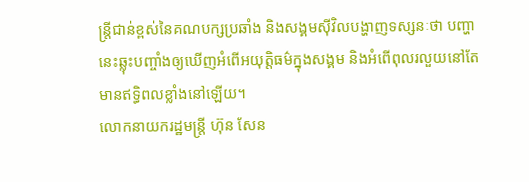ន្ត្រីជាន់ខ្ពស់នៃគណបក្សប្រឆាំង និងសង្គមស៊ីវិលបង្ហាញទស្សនៈថា បញ្ហានេះឆ្លុះបញ្ចាំងឲ្យឃើញអំពើអយុត្តិធម៌ក្នុងសង្គម និងអំពើពុលរលួយនៅតែមានឥទ្ធិពលខ្លាំងនៅឡើយ។
លោកនាយករដ្ឋមន្ត្រី ហ៊ុន សែន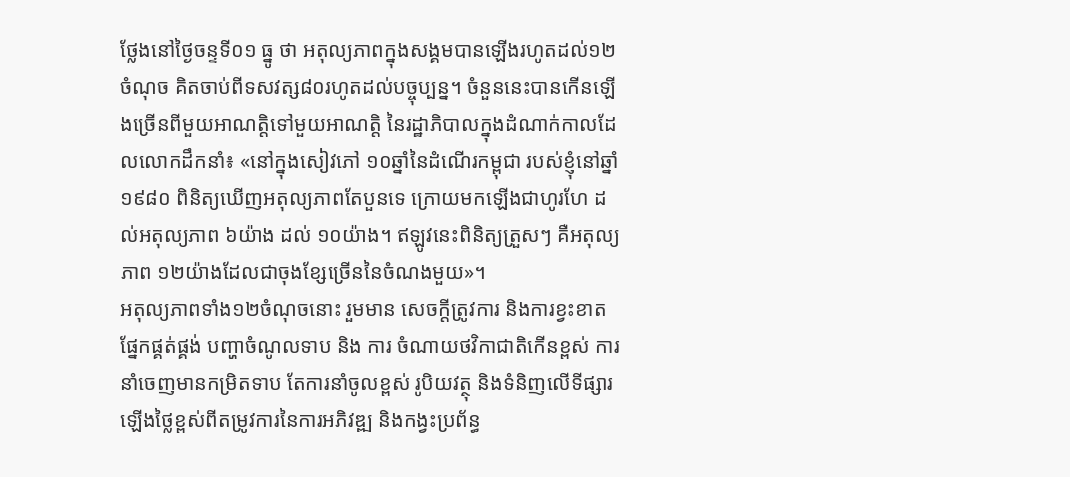ថ្លែងនៅថ្ងៃចន្ទទី០១ ធ្នូ ថា អតុល្យភាពក្នុងសង្គមបានឡើងរហូតដល់១២ចំណុច គិតចាប់ពីទសវត្ស៨០រហូតដល់បច្ចុប្បន្ន។ ចំនួននេះបានកើនឡើងច្រើនពីមួយអាណត្តិទៅមួយអាណត្តិ នៃរដ្ឋាភិបាលក្នុងដំណាក់កាលដែលលោកដឹកនាំ៖ «នៅក្នុងសៀវភៅ ១០ឆ្នាំនៃដំណើរកម្ពុជា របស់ខ្ញុំនៅឆ្នាំ១៩៨០ ពិនិត្យឃើញអតុល្យភាពតែបួនទេ ក្រោយមកឡើងជាហូរហែ ដល់អតុល្យភាព ៦យ៉ាង ដល់ ១០យ៉ាង។ ឥឡូវនេះពិនិត្យត្រួសៗ គឺអតុល្យភាព ១២យ៉ាងដែលជាចុងខ្សែច្រើននៃចំណងមួយ»។
អតុល្យភាពទាំង១២ចំណុចនោះ រួមមាន សេចក្ដីត្រូវការ និងការខ្វះខាតផ្នែកផ្គត់ផ្គង់ បញ្ហាចំណូលទាប និង ការ ចំណាយថវិកាជាតិកើនខ្ពស់ ការនាំចេញមានកម្រិតទាប តែការនាំចូលខ្ពស់ រូបិយវត្ថុ និងទំនិញលើទីផ្សារ ឡើងថ្លៃខ្ពស់ពីតម្រូវការនៃការអភិវឌ្ឍ និងកង្វះប្រព័ន្ធ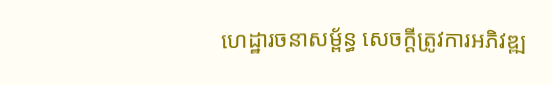ហេដ្ឋារចនាសម្ព័ន្ធ សេចក្ដីត្រូវការអភិវឌ្ឍ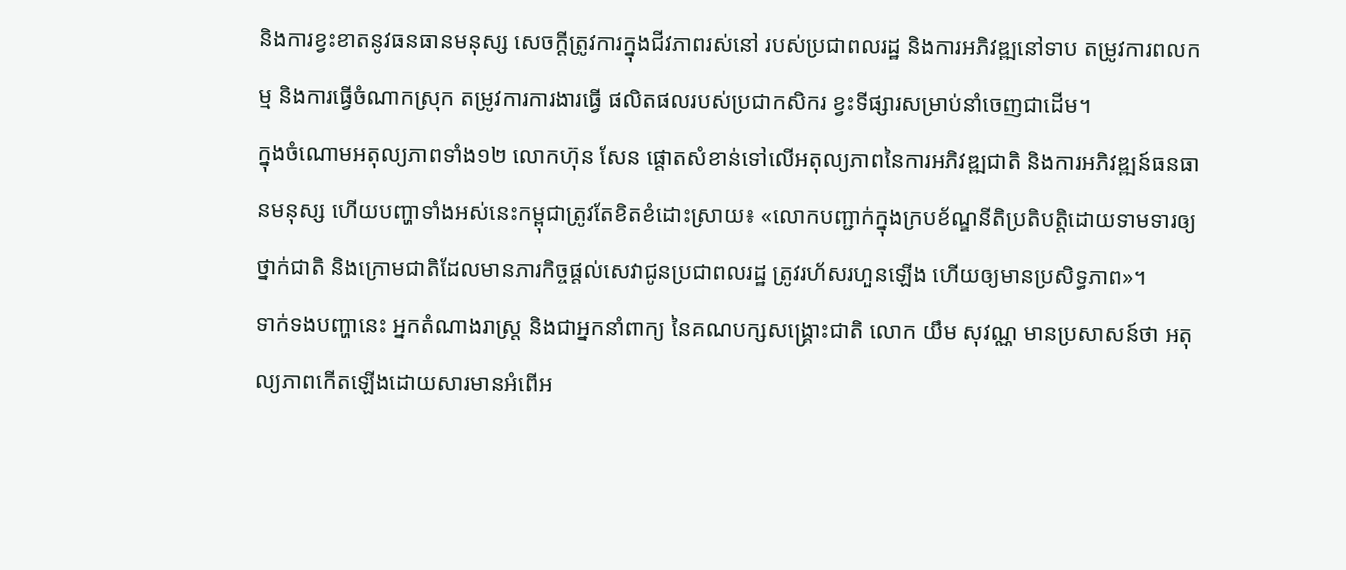និងការខ្វះខាតនូវធនធានមនុស្ស សេចក្ដីត្រូវការក្នុងជីវភាពរស់នៅ របស់ប្រជាពលរដ្ឋ និងការអភិវឌ្ឍនៅទាប តម្រូវការពលកម្ម និងការធ្វើចំណាកស្រុក តម្រូវការការងារធ្វើ ផលិតផលរបស់ប្រជាកសិករ ខ្វះទីផ្សារសម្រាប់នាំចេញជាដើម។
ក្នុងចំណោមអតុល្យភាពទាំង១២ លោកហ៊ុន សែន ផ្ដោតសំខាន់ទៅលើអតុល្យភាពនៃការអភិវឌ្ឍជាតិ និងការអភិវឌ្ឍន៍ធនធានមនុស្ស ហើយបញ្ហាទាំងអស់នេះកម្ពុជាត្រូវតែខិតខំដោះស្រាយ៖ «លោកបញ្ជាក់ក្នុងក្របខ័ណ្ឌនីតិប្រតិបត្តិដោយទាមទារឲ្យថ្នាក់ជាតិ និងក្រោមជាតិដែលមានភារកិច្ចផ្តល់សេវាជូនប្រជាពលរដ្ឋ ត្រូវរហ័សរហួនឡើង ហើយឲ្យមានប្រសិទ្ធភាព»។
ទាក់ទងបញ្ហានេះ អ្នកតំណាងរាស្ត្រ និងជាអ្នកនាំពាក្យ នៃគណបក្សសង្គ្រោះជាតិ លោក យឹម សុវណ្ណ មានប្រសាសន៍ថា អតុល្យភាពកើតឡើងដោយសារមានអំពើអ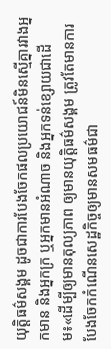យុត្តិធម៌សង្គម ដូចជាការបែងចែកផលប្រយោជន៍មិនស្មើគ្នារវាងអ្នកមាន និងអ្នកក្រ ឬអ្នកមានអំណាច និងអ្នកទន់ខ្សោយជាដើម៖«ដើម្បីឲ្យមានតុល្យភាព ឲ្យមានយុត្តិធម៌សង្គម ត្រូវតែមានការបែងចែកកំណើនសេដ្ឋកិច្ចឲ្យមានសមធម៌ជា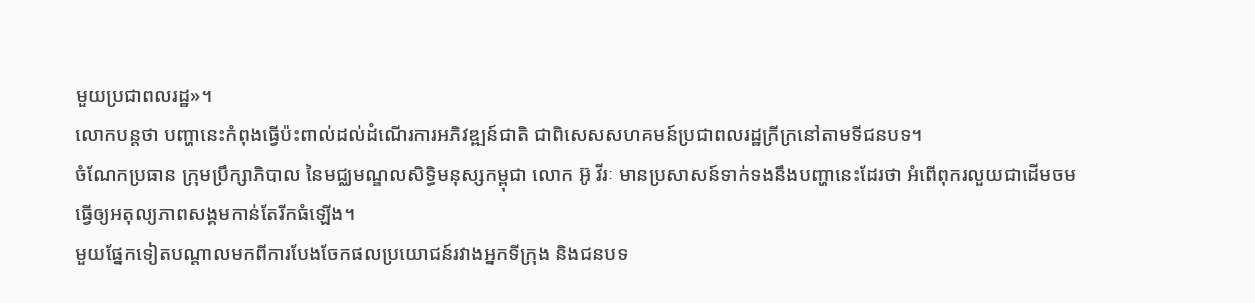មួយប្រជាពលរដ្ឋ»។
លោកបន្តថា បញ្ហានេះកំពុងធ្វើប៉ះពាល់ដល់ដំណើរការអភិវឌ្ឍន៍ជាតិ ជាពិសេសសហគមន៍ប្រជាពលរដ្ឋក្រីក្រនៅតាមទីជនបទ។
ចំណែកប្រធាន ក្រុមប្រឹក្សាភិបាល នៃមជ្ឈមណ្ឌលសិទ្ធិមនុស្សកម្ពុជា លោក អ៊ូ វីរៈ មានប្រសាសន៍ទាក់ទងនឹងបញ្ហានេះដែរថា អំពើពុករលួយជាដើមចមធ្វើឲ្យអតុល្យភាពសង្គមកាន់តែរីកធំឡើង។
មួយផ្នែកទៀតបណ្ដាលមកពីការបែងចែកផលប្រយោជន៍រវាងអ្នកទីក្រុង និងជនបទ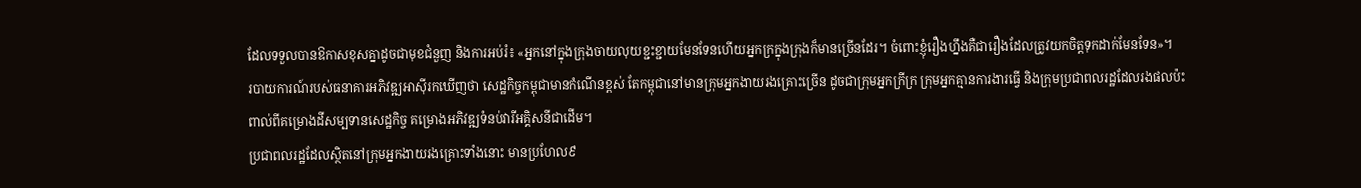ដែលទទួលបានឱកាសខុសគ្នាដូចជាមុខជំនួញ និងការអប់រំ៖ «អ្នកនៅក្នុងក្រុងចាយលុយខ្ជះខ្ជាយមែនទែនហើយអ្នកក្រក្នុងក្រុងក៏មានច្រើនដែរ។ ចំពោះខ្ញុំរឿងហ្នឹងគឺជារឿងដែលត្រូវយកចិត្តទុកដាក់មែនទែន»។
របាយការណ៍របស់ធនាគារអភិវឌ្ឍអាស៊ីរកឃើញថា សេដ្ឋកិច្ចកម្ពុជាមានកំណើនខ្ពស់ តែកម្ពុជានៅមានក្រុមអ្នកងាយរងគ្រោះច្រើន ដូចជាក្រុមអ្នកក្រីក្រ ក្រុមអ្នកគ្មានការងារធ្វើ និងក្រុមប្រជាពលរដ្ឋដែលរងផលប៉ះពាល់ពីគម្រោងដីសម្បទានសេដ្ឋកិច្ច គម្រោងអភិវឌ្ឍទំនប់វារីអគ្គិសនីជាដើម។
ប្រជាពលរដ្ឋដែលស្ថិតនៅក្រុមអ្នកងាយរងគ្រោះទាំងនោះ មានប្រហែល៩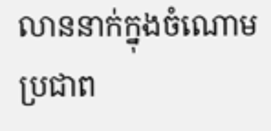លាននាក់ក្នុងចំណោមប្រជាព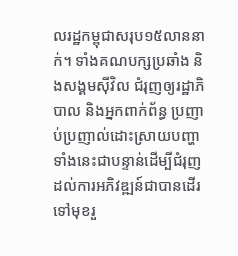លរដ្ឋកម្ពុជាសរុប១៥លាននាក់។ ទាំងគណបក្សប្រឆាំង និងសង្គមស៊ីវិល ជំរុញឲ្យរដ្ឋាភិបាល និងអ្នកពាក់ព័ន្ធ ប្រញាប់ប្រញាល់ដោះស្រាយបញ្ហាទាំងនេះជាបន្ទាន់ដើម្បីជំរុញដល់ការអភិវឌ្ឍន៍ជាបានដើរទៅមុខរួ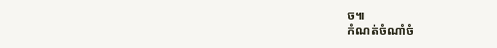ច៕
កំណត់ចំណាំចំ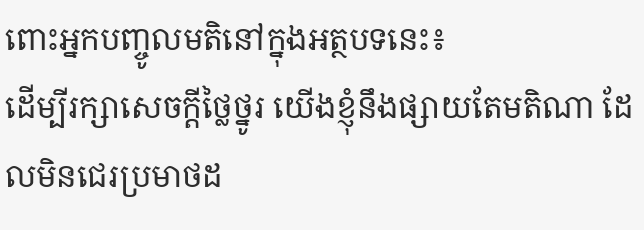ពោះអ្នកបញ្ចូលមតិនៅក្នុងអត្ថបទនេះ៖
ដើម្បីរក្សាសេចក្ដីថ្លៃថ្នូរ យើងខ្ញុំនឹងផ្សាយតែមតិណា ដែលមិនជេរប្រមាថដ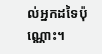ល់អ្នកដទៃប៉ុណ្ណោះ។